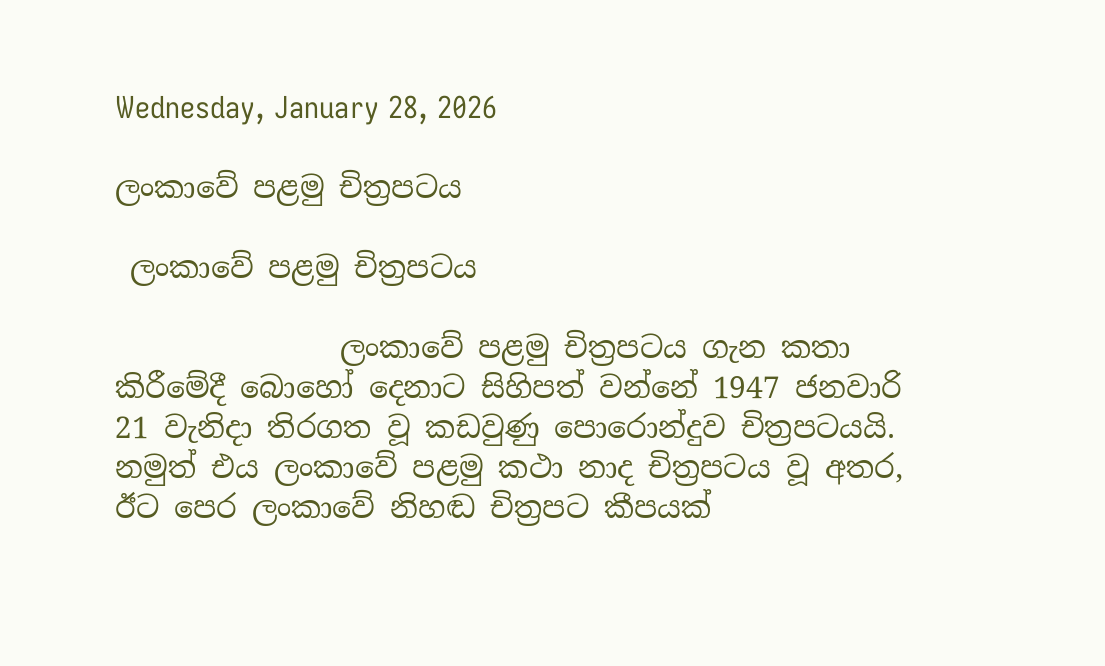Wednesday, January 28, 2026

ලංකාවේ පළමු චිත්‍රපටය

 ලංකාවේ පළමු චිත්‍රපටය

               ලංකාවේ පළමු චිත්‍රපටය ගැන කතා කිරීමේදී බොහෝ දෙනාට සිහිපත් වන්නේ 1947 ජනවාරි 21 වැනිදා තිරගත වූ කඩවුණු පොරොන්දුව චිත්‍රපටයයි. නමුත් එය ලංකාවේ පළමු කථා නාද චිත්‍රපටය වූ අතර, ඊට පෙර ලංකාවේ නිහඬ චිත්‍රපට කීපයක්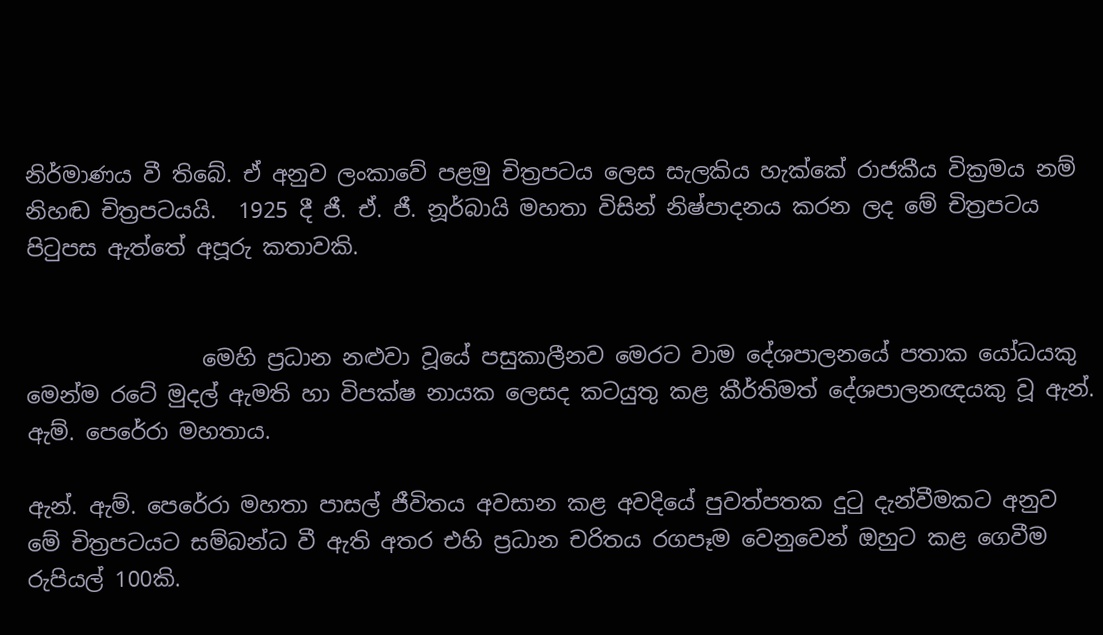නිර්මාණය වී තිබේ. ඒ අනුව ලංකාවේ පළමු චිත්‍රපටය ලෙස සැලකිය හැක්කේ රාජකීය වික්‍රමය නම් නිහඬ චිත්‍රපටයයි.  1925 දී ජී. ඒ. ජී. නූර්බායි මහතා විසින් නිෂ්පාදනය කරන ලද මේ චිත්‍රපටය පිටුපස ඇත්තේ අපූරු කතාවකි.


                මෙහි ප්‍රධාන නළුවා වූයේ පසුකාලීනව මෙරට වාම දේශපාලනයේ පතාක යෝධයකු මෙන්ම රටේ මුදල් ඇමති හා විපක්ෂ නායක ලෙසද කටයුතු කළ කීර්තිමත් දේශපාලනඥයකු වූ ඇන්. ඇම්. පෙරේරා මහතාය.

ඇන්. ඇම්. පෙරේරා මහතා පාසල් ජීවිතය අවසාන කළ අවදියේ පුවත්පතක දුටු දැන්වීමකට අනුව මේ චිත්‍රපටයට සම්බන්ධ වී ඇති අතර එහි ප්‍රධාන චරිතය රගපෑම වෙනුවෙන් ඔහුට කළ ගෙවීම රුපියල් 100කි.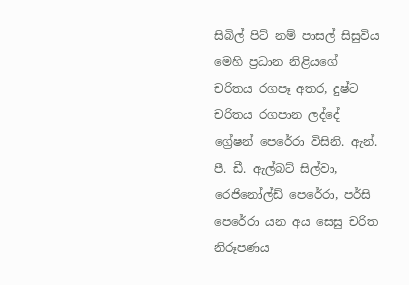සිබිල් පිට් නම් පාසල් සිසුවිය මෙහි ප්‍රධාන නිළියගේ චරිතය රගපෑ අතර, දුෂ්ට චරිතය රගපාන ලද්දේ ග්‍රේෂන් පෙරේරා විසිනි. ඇන්. පී. ඩී. ඇල්බට් සිල්වා, රෙජිනෝල්ඩ් පෙරේරා, පර්සි පෙරේරා යන අය සෙසු චරිත නිරූපණය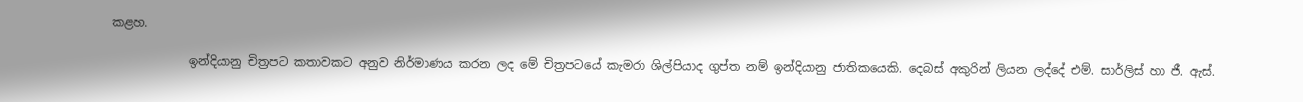කළහ.

             ඉන්දියානු චිත්‍රපට කතාවකට අනුව නිර්මාණය කරන ලද මේ චිත්‍රපටයේ කැමරා ශිල්පියාද ගුප්ත නම් ඉන්දියානු ජාතිකයෙකි. දෙබස් අකුරින් ලියන ලද්දේ එම්. සාර්ලිස් හා ජී. ඇස්.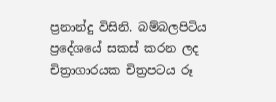ප්‍රනාන්දු විසිනි. බම්බලපිටිය ප්‍රදේශයේ සකස් කරන ලද චිත්‍රාගාරයක චිත්‍රපටය රූ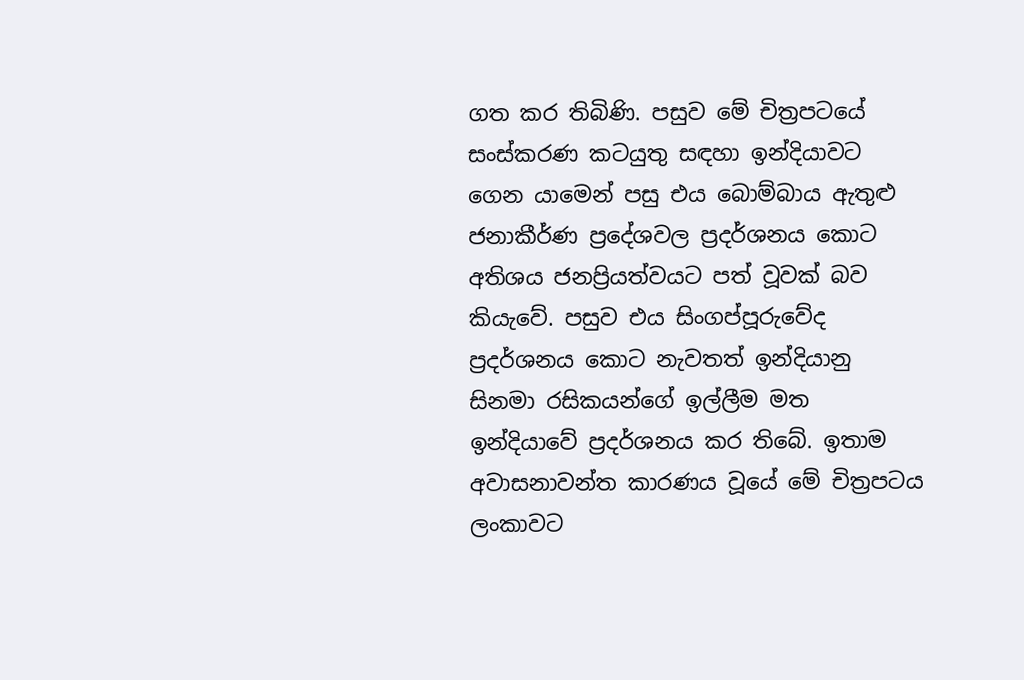ගත කර තිබිණි. පසුව මේ චිත්‍රපටයේ සංස්කරණ කටයුතු සඳහා ඉන්දියාවට ගෙන යාමෙන් පසු එය බොම්බාය ඇතුළු ජනාකීර්ණ ප්‍රදේශවල ප්‍රදර්ශනය කොට අතිශය ජනප්‍රියත්වයට පත් වූවක් බව කියැවේ. පසුව එය සිංගප්පූරුවේද ප්‍රදර්ශනය කොට නැවතත් ඉන්දියානු සිනමා රසිකයන්ගේ ඉල්ලීම මත ඉන්දියාවේ ප්‍රදර්ශනය කර තිබේ. ඉතාම අවාසනාවන්ත කාරණය වූයේ මේ චිත්‍රපටය ලංකාවට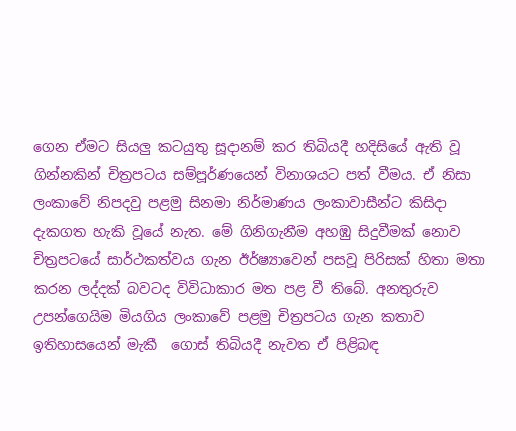ගෙන ඒමට සියලු කටයුතු සූදානම් කර තිබියදී හදිසියේ ඇති වූ ගින්නකින් චිත්‍රපටය සම්පූර්ණයෙන් විනාශයට පත් වීමය. ඒ නිසා ලංකාවේ නිපදවු පළමු සිනමා නිර්මාණය ලංකාවාසීන්ට කිසිදා දැකගත හැකි වූයේ නැත. මේ ගිනිගැනීම අහඹු සිදුවීමක් නොව චිත්‍රපටයේ සාර්ථකත්වය ගැන ඊර්ෂ්‍යාවෙන් පසවූ පිරිසක් හිතා මතා කරන ලද්දක් බවටද විවිධාකාර මත පළ වී තිබේ. අනතුරුව උපන්ගෙයිම මියගිය ලංකාවේ පළමු චිත්‍රපටය ගැන කතාව ඉතිහාසයෙන් මැකී  ගොස් තිබියදී නැවත ඒ පිළිබඳ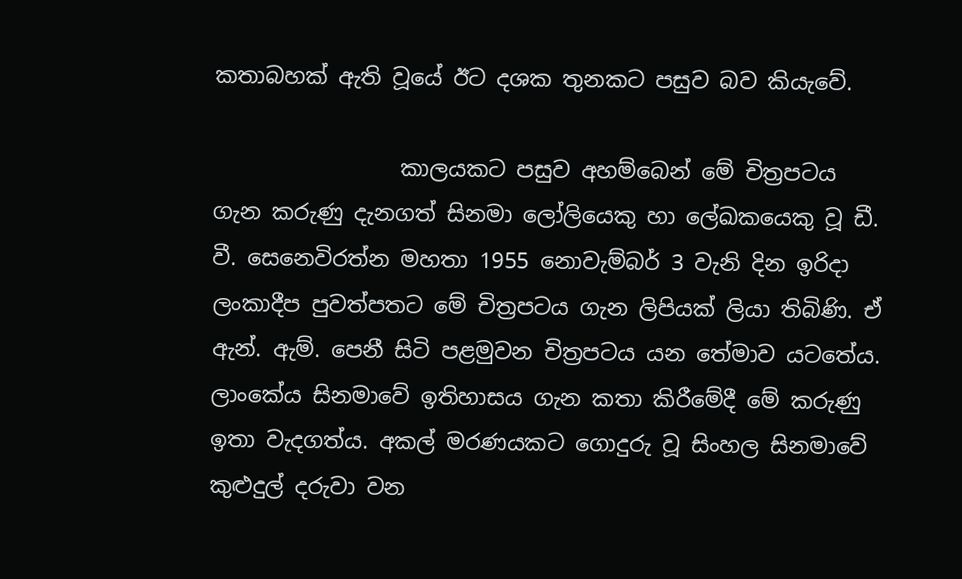කතාබහක් ඇති වූයේ ඊට දශක තුනකට පසුව බව කියැවේ.

                 කාලයකට පසුව අහම්බෙන් මේ චිත්‍රපටය ගැන කරුණු දැනගත් සිනමා ලෝලියෙකු හා ලේඛකයෙකු වූ ඩී. වී. සෙනෙවිරත්න මහතා 1955 නොවැම්බර් 3 වැනි දින ඉරිදා ලංකාදීප පුවත්පතට මේ චිත්‍රපටය ගැන ලිපියක් ලියා තිබිණි. ඒ ඇන්. ඇම්. පෙනී සිටි පළමුවන චිත්‍රපටය යන තේමාව යටතේය. ලාංකේය සිනමාවේ ඉතිහාසය ගැන කතා කිරීමේදී මේ කරුණු ඉතා වැදගත්ය. අකල් මරණයකට ගොදුරු වූ සිංහල සිනමාවේ කුළුදුල් දරුවා වන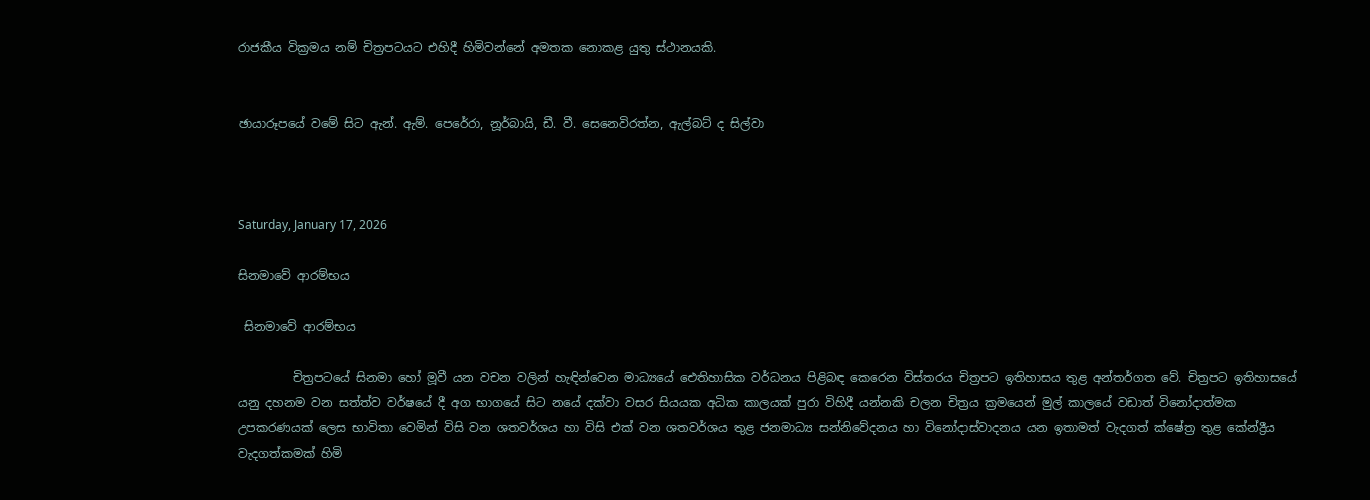රාජකීය වික්‍රමය නම් චිත්‍රපටයට එහිදී හිමිවන්නේ අමතක නොකළ යුතු ස්ථානයකි.


ඡායාරූපයේ වමේ සිට ඇන්. ඇම්. පෙරේරා, නූර්බායි, ඩී. වී. සෙනෙවිරත්න, ඇල්බට් ද සිල්වා



Saturday, January 17, 2026

සිනමාවේ ආරම්භය

 සිනමාවේ ආරම්භය

         චිත්‍රපටයේ සිනමා හෝ මූවී යන වචන වලින් හැඳින්වෙන මාධ්‍යයේ ඓතිහාසික වර්ධනය පිළිබඳ කෙරෙන විස්තරය චිත්‍රපට ඉතිහාසය තුළ අන්තර්ගත වේ. චිත්‍රපට ඉතිහාසයේ යනු දහනම වන සත්ත්ව වර්ෂයේ දී අග භාගයේ සිට නයේ දක්වා වසර සියයක අධික කාලයක් පුරා විහිදී යන්නකි චලන චිත්‍රය ක්‍රමයෙන් මුල් කාලයේ වඩාත් විනෝදාත්මක උපකරණයක් ලෙස භාවිතා වෙමින් විසි වන ශතවර්ශය හා විසි එක් වන ශතවර්ශය තුළ ජනමාධ්‍ය සන්නිවේදනය හා විනෝදාස්වාදනය යන ඉතාමත් වැදගත් ක්ෂේත්‍ර තුළ කේන්ද්‍රීය වැදගත්කමක් හිමි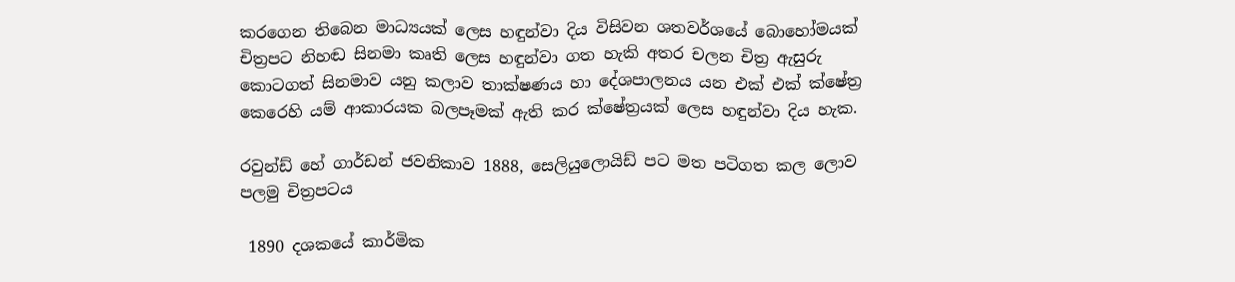කරගෙන තිබෙන මාධ්‍යයක් ලෙස හඳුන්වා දිය විසිවන ශතවර්ශයේ බොහෝමයක් චිත්‍රපට නිහඬ සිනමා කෘති ලෙස හඳුන්වා ගත හැකි අතර චලන චිත්‍ර ඇසුරු කොටගත් සිනමාව යනු කලාව තාක්ෂණය හා දේශපාලනය යන එක් එක් ක්ෂේත්‍ර කෙරෙහි යම් ආකාරයක බලපෑමක් ඇති කර ක්ෂේත්‍රයක් ලෙස හඳුන්වා දිය හැක.

රවුන්ඩ් හේ ගාර්ඩන් ජවනිකාව 1888, සෙලියුලොයිඩ් පට මත පටිගත කල ලොව පලමු චිත්‍රපටය

 1890 දශකයේ කාර්මික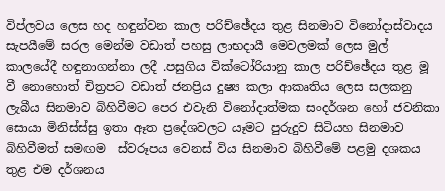විප්ලවය ලෙස හද හඳුන්වන කාල පරිච්ඡේදය තුළ සිනමාව විනෝදාස්වාදය සැපයීමේ සරල මෙන්ම වඩාත් පහසු ලාභදායී මෙවලමක් ලෙස මුල් කාලයේදී හඳුනාගන්නා ලදී .පසුගිය වික්ටෝරියානු කාල පරිච්ඡේදය තුළ මූ වී නොහොත් චිත්‍රපට වඩාත් ජනප්‍රිය දුෂ්‍ය කලා ආකෘතිය ලෙස සලකනු ලැබීය සිනමාව බිහිවීමට පෙර එවැනි විනෝදාත්මක සංදර්ශන හෝ ජවනිකා සොයා මිනිස්ස්සු ඉතා ඈත ප්‍රදේශවලට යෑමට පුරුදුව සිටියහ සිනමාව බිහිවීමත් සමඟම  ස්වරූපය වෙනස් විය සිනමාව බිහිවීමේ පළමු දශකය තුළ එම දර්ශනය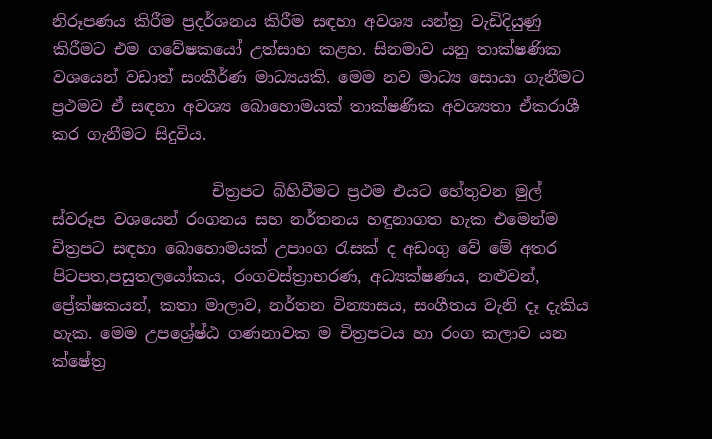නිරූපණය කිරීම ප්‍රදර්ශනය කිරීම සඳහා අවශ්‍ය යන්ත්‍ර වැඩිදියුණු කිරීමට එම ගවේෂකයෝ උත්සාහ කළහ. සිනමාව යනු තාක්ෂණික වශයෙන් වඩාත් සංකීර්ණ මාධ්‍යයකි. මෙම නව මාධ්‍ය සොයා ගැනීමට ප්‍රථමව ඒ සඳහා අවශ්‍ය බොහොමයක් තාක්ෂණික අවශ්‍යතා ඒකරාශී කර ගැනීමට සිදුවිය.

                    චිත්‍රපට බිහිවීමට ප්‍රථම එයට හේතුවන මුල් ස්වරූප වශයෙන් රංගනය සහ නර්තනය හඳුනාගත හැක එමෙන්ම චිත්‍රපට සඳහා බොහොමයක් උපාංග රැසක් ද අඩංගු වේ මේ අතර පිටපත,පසුතලයෝකය, රංගවස්ත්‍රාභරණ, අධ්‍යක්ෂණය, නළුවන්, ප්‍රේක්ෂකයන්, කතා මාලාව, නර්තන වින්‍යාසය, සංගීතය වැනි දෑ දැකිය හැක. මෙම උපශ්‍රේෂ්ඨ ගණනාවක ම චිත්‍රපටය හා රංග කලාව යන ක්ෂේත්‍ර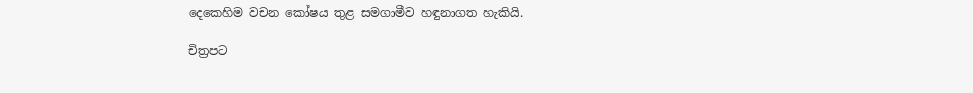දෙකෙහිම වචන කෝෂය තුළ සමගාමීව හඳුනාගත හැකියි.

චිත්‍රපට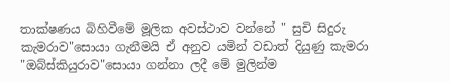තාක්ෂණය බිහිවීමේ මූලික අවස්ථාව වන්නේ " සුචි සිදුරු කැමරාව"සොයා ගැනීමයි ඒ අනුව යමින් වඩාත් දියුණු කැමරා  "ඔබ්ස්කියුරාව"සොයා ගන්නා ලදී මේ මුලින්ම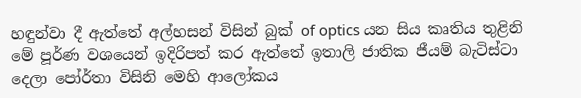හඳුන්වා දී ඇත්තේ අල්හසන් විසින් බුක් of optics යන සිය කෘතිය තුළිනි මේ පූර්ණ වශයෙන් ඉදිරිපත් කර ඇත්තේ ඉතාලි ජාතික ජීයම් බැටිස්ටා දෙලා පෝර්තා විසිනි මෙහි ආලෝකය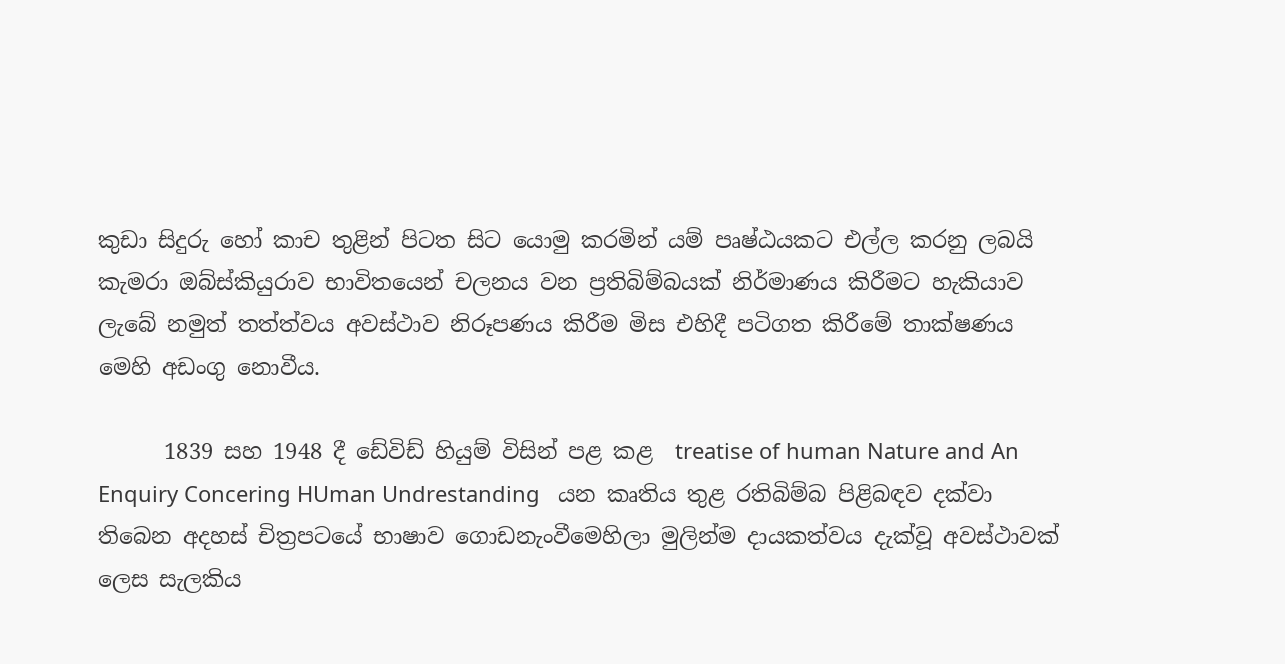කුඩා සිදුරු හෝ කාච තුළින් පිටත සිට යොමු කරමින් යම් පෘෂ්ඨයකට එල්ල කරනු ලබයි කැමරා ඔබ්ස්කියුරාව භාවිතයෙන් චලනය වන ප්‍රතිබිම්බයක් නිර්මාණය කිරීමට හැකියාව ලැබේ නමුත් තත්ත්වය අවස්ථාව නිරූපණය කිරීම මිස එහිදී පටිගත කිරීමේ තාක්ෂණය මෙහි අඩංගු නොවීය.

      1839 සහ 1948 දී ඩේවිඩ් හියුම් විසින් පළ කළ  treatise of human Nature and An Enquiry Concering HUman Undrestanding   යන කෘතිය තුළ ‍රතිබිම්බ පිළිබඳව දක්වා තිබෙන අදහස් චිත්‍රපටයේ භාෂාව ගොඩනැංවීමෙහිලා මුලින්ම දායකත්වය දැක්වූ අවස්ථාවක් ලෙස සැලකිය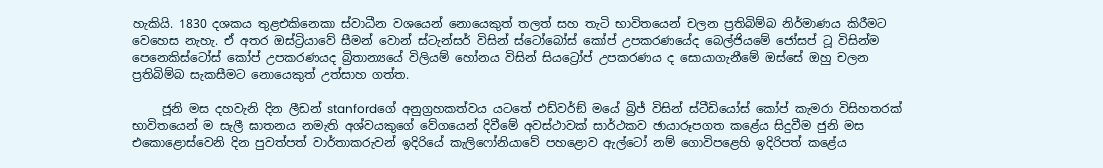හැකියි. 1830 දශකය තුළඑකිනෙකා ස්වාධීන වශයෙන් නොයෙකුත් තලත් සහ තැටි භාවිතයෙන් චලන ප්‍රතිබිම්බ නිර්මාණය කිරීමට වෙහෙස නැහැ. ඒ අතර ඔස්ට්‍රියාවේ සීමන් වොන් ස්ටැන්සර් විසින් ස්ටෝබෝස් කෝප් උපකරණයේද බෙල්ජියමේ ජෝසප් ටූ විසින්ම පෙනෙකිස්ටෝස් කෝප් උපකරණයද බ්‍රිතාන්‍යයේ විලියම් හෝනය විසින් සියට්‍රෝප් උපකරණය ද සොයාගැනීමේ ඔස්සේ ඔහු චලන ප්‍රතිබිම්බ සැකසීමට නොයෙකුත් උත්සාහ ගත්ත.

     ජූනි මස දහවැනි දින ලීඩන් stanfordගේ අනුග්‍රහකත්වය යටතේ එඩ්වර්ඞ් මයේ බ්‍රිජ් විසින් ස්ටීඩියෝස් කෝප් කැමරා විසිහතරක් භාවිතයෙන් ම සැලී ඝාතනය නමැති අශ්වයකුගේ වේගයෙන් දිවීමේ අවස්ථාවක් සාර්ථකව ඡායාරූපගත කළේය සිදුවීම ජුනි මස එකොළොස්වෙනි දින පුවත්පත් වාර්තාකරුවන් ඉදිරියේ කැලිෆෝනියාවේ පහළොව ඇල්ටෝ නම් ගොවිපළෙහි ඉදිරිපත් කළේය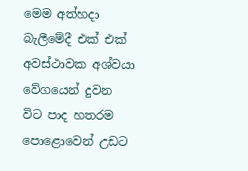මෙම අත්හදා බැලීමේදී එක් එක් අවස්ථාවක අශ්වයා වේගයෙන් දුවන විට පාද හතරම පොළොවෙන් උඩට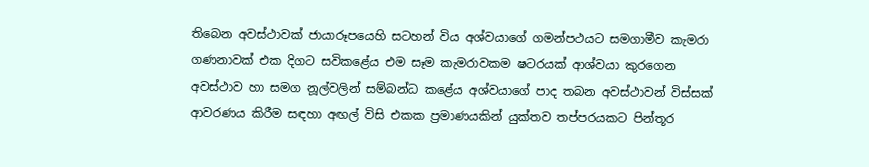තිබෙන අවස්ථාවක් ජායාරූපයෙහි සටහන් විය අශ්වයාගේ ගමන්පථයට සමගාමීව කැමරා ගණනාවක් එක දිගට සවිකළේය එම සෑම කැමරාවකම ෂටරයක් ආශ්වයා කුරගෙන අවස්ථාව හා සමග නූල්වලින් සම්බන්ධ කළේය අශ්වයාගේ පාද තබන අවස්ථාවන් විස්සක් ආවරණය කිරීම සඳහා අඟල් විසි එකක ප්‍රමාණයකින් යුක්තව තප්පරයකට පින්තූර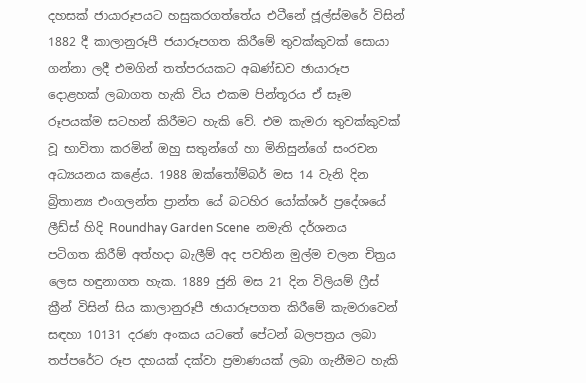දහසක් ජායාරූපයට හසුකරගත්තේය එටීනේ ජූල්ස්මරේ විසින් 1882 දී කාලානුරූපී ජයාරූපගත කිරීමේ තුවක්කුවක් සොයා ගන්නා ලදී එමගින් තත්පරයකට අඛණ්ඩව ඡායාරූප දොළහක් ලබාගත හැකි විය එකම පින්තූරය ඒ සෑම රූපයක්ම සටහන් කිරීමට හැකි වේ. එම කැමරා තුවක්කුවක් වූ භාවිතා කරමින් ඔහු සතුන්ගේ හා මිනිසුන්ගේ සංරචන අධ්‍යයනය කළේය. 1988 ඔක්තෝම්බර් මස 14 වැනි දින බ්‍රිතාන්‍ය එංගලන්ත ප්‍රාන්ත යේ බටහිර යෝක්ශර් ප්‍රදේශයේ ලීඩ්ස් හිදි Roundhay Garden Scene  නමැති දර්ශනය පටිගත කිරීම් අත්හදා බැලීම් අද පවතින මුල්ම චලන චිත්‍රය ලෙස හඳුනාගත හැක. 1889 ජුනි මස 21 දින විලියම් ෆ්‍රීස් ක්‍රීන් විසින් සිය කාලානුරූපී ඡායාරූපගත කිරීමේ කැමරාවෙන් සඳහා 10131 දරණ අංකය යටතේ පේටන් බලපත්‍රය ලබා තප්පරේට රූප දහයක් දක්වා ප්‍රමාණයක් ලබා ගැනීමට හැකි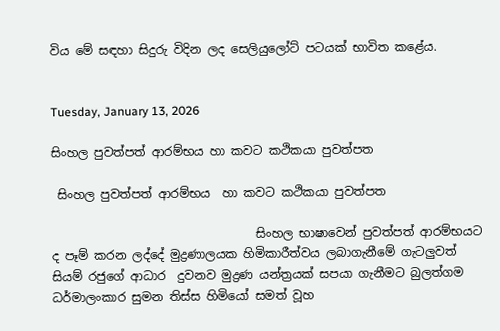විය මේ සඳහා සිදුරු විදින ලද සෙලියුලෝට් පටයක් භාවිත කළේය.


Tuesday, January 13, 2026

සිංහල පුවත්පත් ආරම්භය හා කවට කථිකයා පුවත්පත

 සිංහල පුවත්පත් ආරම්භය  හා කවට කථිකයා පුවත්පත

                                  සිංහල භාෂාවෙන් පුවත්පත් ආරම්භයට ද පෑම් කරන ලද්දේ මුද්‍රණාලයක හිමිකාරීත්වය ලබාගැනීමේ ගැටලුවත් සියම් රජුගේ ආධාර  දුවනව මුද්‍රණ යන්ත්‍රයක් සපයා ගැනීමට බුලත්ගම ධර්මාලංකාර සුමන තිස්ස හිමියෝ සමත් වූහ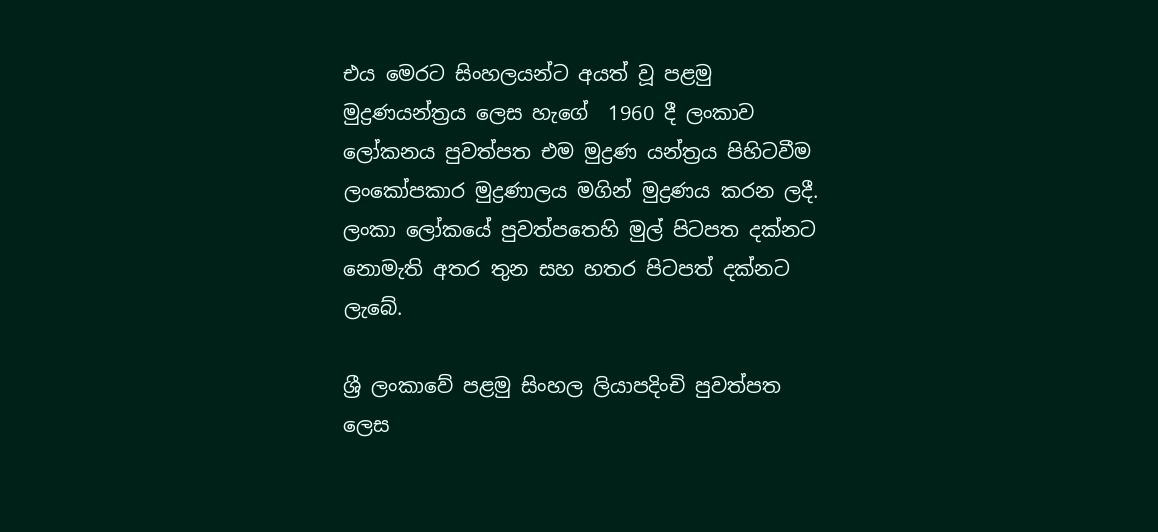එය මෙරට සිංහලයන්ට අයත් වූ පළමු මුද්‍රණයන්ත්‍රය ලෙස හැගේ  1960 දී ලංකාව ලෝකනය පුවත්පත එම මුද්‍රණ යන්ත්‍රය පිහිටවීම ලංකෝපකාර මුද්‍රණාලය මගින් මුද්‍රණය කරන ලදී. ලංකා ලෝකයේ පුවත්පතෙහි මුල් පිටපත දක්නට නොමැති අතර තුන සහ හතර පිටපත් දක්නට ලැබේ.

ශ්‍රී ලංකාවේ පළමු සිංහල ලියාපදිංචි පුවත්පත ලෙස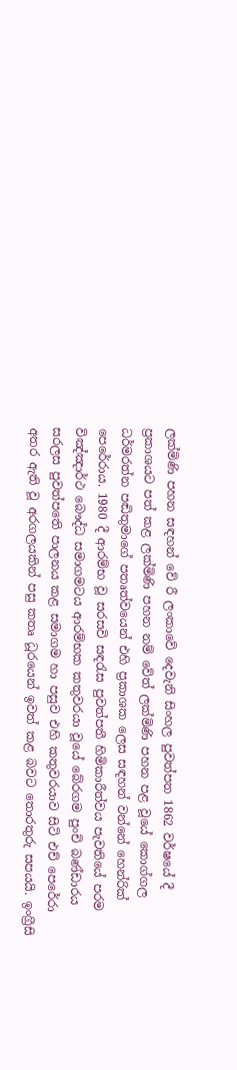ලක්මිණි පහන සඳහන් වේ රී ලංකාවේ දෙවැනි සිංහල පුවත්පත 1862 වර්ෂයේ දී ප්‍රකාශයට පත් කළ ලක්මිණි පහන නම් වේත් ලක්මිණි පහන පළ වූයේ කොග්ගල ධර්මරත්න පඬිතුමාගේ පතෘත්වයෙන් එහි ප්‍රකාශක ලෙස සඳහන් වන්නේ හෙන්රික් පෙරේරාය. 1980 දී ආරම්භ වූ සරසවි සඳරැස පුවත්පතී හිමිකාරීත්වය පැවතියේ පරම විඤ්ඤාර්ථ බෞද්ධ සමාගමටය ආරම්භක කතුවරයා වූයේ බේරගම පුංචි බණ්ඩාරය සරලස පුවත්පතෙි පාලනය කළ සමාගම හා පසුව එහි කතුවරයාව සිටි එච් පෙරේරා අතර ඇති වූ අරගලයකින් පසු කතෘ ධූරයෙන් ඉවත් කළ බවට තොරතුරු සපයයි. ඉංග්‍රීසි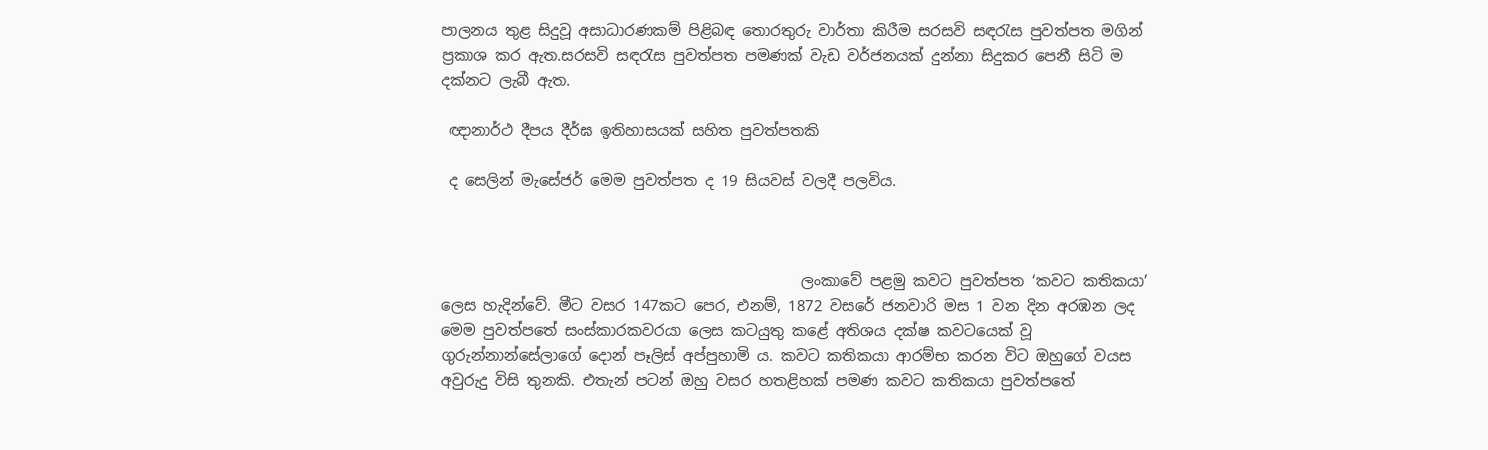පාලනය තුළ සිදුවූ අසාධාරණකම් පිළිබඳ තොරතුරු වාර්තා කිරීම සරසවි සඳරැස පුවත්පත මගින් ප්‍රකාශ කර ඇත.සරසවි සඳරැස පුවත්පත පමණක් වැඩ වර්ජනයක් දුන්නා සිදුකර පෙනී සිටි ම දක්නට ලැබී ඇත.

 ඥානාර්ථ දීපය දීර්ඝ ඉතිහාසයක් සහිත පුවත්පතකි

 ද සෙලින් මැසේජර් මෙම පුවත්පත ද 19 සියවස් වලදී පලවිය.



                                                ලංකාවේ පළමු කවට පුවත්පත ‘කවට කතිකයා’ ලෙස හැදින්වේ. මීට වසර 147කට පෙර, එනම්, 1872 වසරේ ජනවාරි මස 1 වන දින අරඹන ලද මෙම පුවත්පතේ සංස්කාරකවරයා ලෙස කටයුතු කළේ අතිශය දක්ෂ කවටයෙක් වූ ගුරුන්නාන්සේලාගේ දොන් පෑලිස් අප්පුහාමි ය. කවට කතිකයා ආරම්භ කරන විට ඔහුගේ වයස අවුරුදු විසි තුනකි. එතැන් පටන් ඔහු වසර හතළිහක් පමණ කවට කතිකයා පුවත්පතේ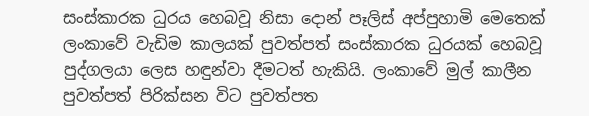සංස්කාරක ධුරය හෙබවූ නිසා දොන් පෑලිස් අප්පුහාමි මෙතෙක් ලංකාවේ වැඩිම කාලයක් පුවත්පත් සංස්කාරක ධුරයක් හෙබවූ පුද්ගලයා ලෙස හඳුන්වා දීමටත් හැකියි. ලංකාවේ මුල් කාලීන පුවත්පත් පිරික්සන විට පුවත්පත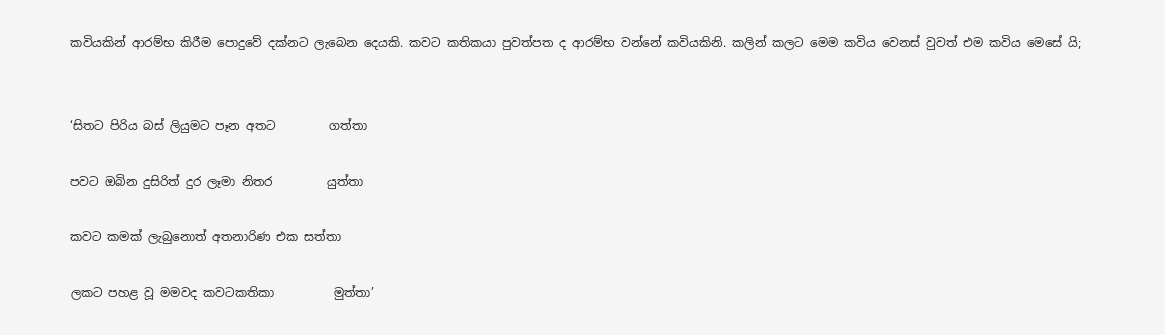කවියකින් ආරම්භ කිරීම පොදුවේ දක්නට ලැබෙන දෙයකි. කවට කතිකයා පුවත්පත ද ආරම්භ වන්නේ කවියකිනි. කලින් කලට මෙම කවිය වෙනස් වුවත් එම කවිය මෙසේ යි;


‘සිතට පිරිය බස් ලියුමට පෑන අතට         ගත්තා

පවට ඔබින දුසිරිත් දුර ලෑමා නිතර         යුත්තා

කවට කමක් ලැබුනොත් අතනාරිණ එක සත්තා

ලකට පහළ වූ මමවද කවටකතිකා          මුත්තා’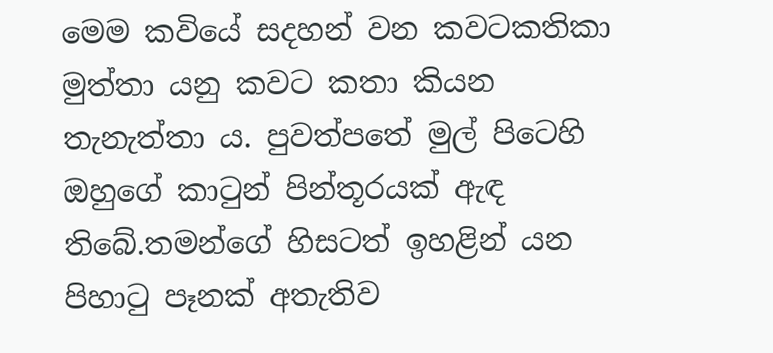මෙම කවියේ සදහන් වන කවටකතිකා මුත්තා යනු කවට කතා කියන තැනැත්තා ය. පුවත්පතේ මුල් පිටෙහි ඔහුගේ කාටුන් පින්තූරයක් ඇඳ තිබේ.තමන්ගේ හිසටත් ඉහළින් යන පිහාටු පෑනක් අතැතිව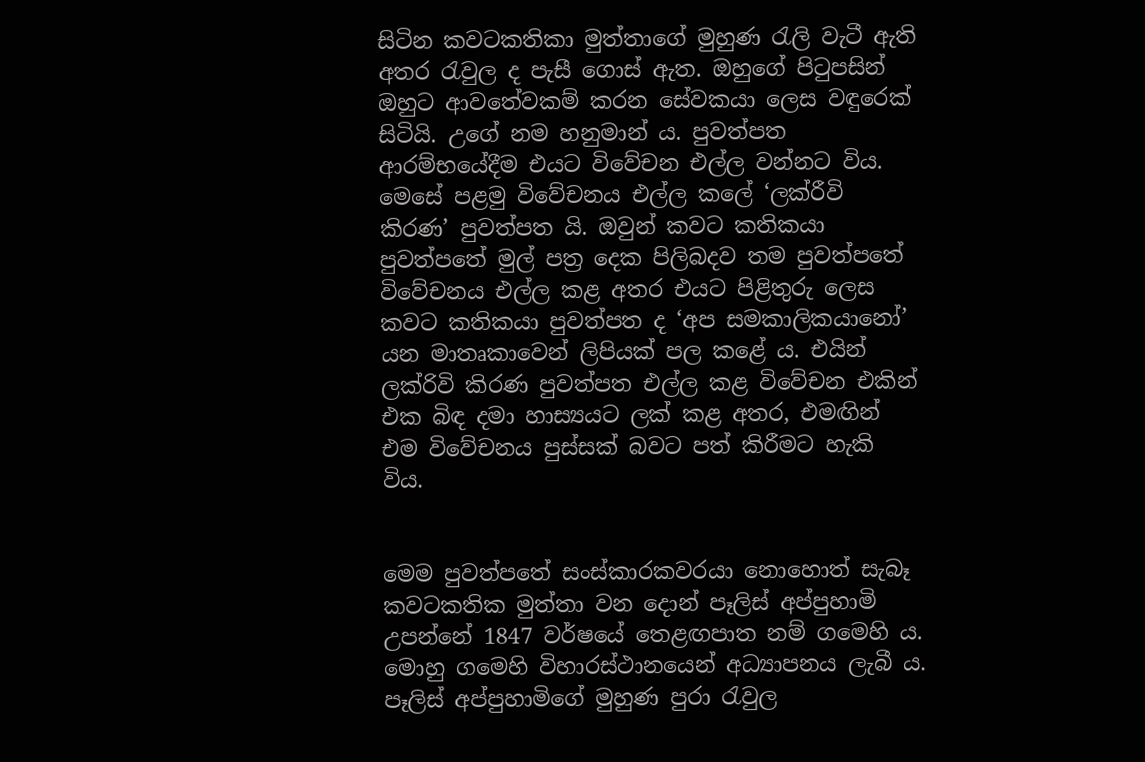සිටින කවටකතිකා මුත්තාගේ මුහුණ රැලි වැටී ඇති අතර රැවුල ද පැසී ගොස් ඇත. ඔහුගේ පිටුපසින් ඔහුට ආවතේවකම් කරන සේවකයා ලෙස වඳුරෙක් සිටියි. උගේ නම හනුමාන් ය. පුවත්පත ආරම්භයේදීම එයට විවේචන එල්ල වන්නට විය. මෙසේ පළමු විවේචනය එල්ල කලේ ‘ලක්රීවි කිරණ’ පුවත්පත යි. ඔවුන් කවට කතිකයා පුවත්පතේ මුල් පත්‍ර දෙක පිලිබදව තම පුවත්පතේ විවේචනය එල්ල කළ අතර එයට පිළිතුරු ලෙස කවට කතිකයා පුවත්පත ද ‘අප සමකාලිකයානෝ’ යන මාතෘකාවෙන් ලිපියක් පල කළේ ය. එයින් ලක්රිවි කිරණ පුවත්පත එල්ල කළ විවේචන එකින් එක බිඳ දමා හාස්‍යයට ලක් කළ අතර, එමඟින් එම විවේචනය පුස්සක් බවට පත් කිරීමට හැකි විය.


මෙම පුවත්පතේ සංස්කාරකවරයා නොහොත් සැබෑ කවටකතික මුත්තා වන දොන් පෑලිස් අප්පුහාමි උපන්නේ 1847 වර්ෂයේ තෙළඟපාත නම් ගමෙහි ය. මොහු ගමෙහි විහාරස්ථානයෙන් අධ්‍යාපනය ලැබී ය. පෑලිස් අප්පුහාමිගේ මුහුණ පුරා රැවුල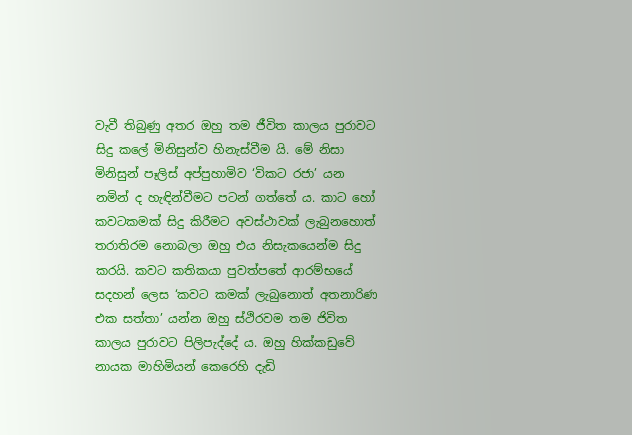වැවී තිබුණු අතර ඔහු තම ජීවිත කාලය පුරාවට සිදු කලේ මිනිසුන්ව හිනැස්වීම යි. මේ නිසා මිනිසුන් පෑලිස් අප්පුහාමිව ‘විකට රජා’ යන නමින් ද හැඳින්වීමට පටන් ගත්තේ ය. කාට හෝ කවටකමක් සිදු කිරීමට අවස්ථාවක් ලැබුනහොත් තරාතිරම නොබලා ඔහු එය නිසැකයෙන්ම සිදු කරයි. කවට කතිකයා පුවත්පතේ ආරම්භයේ සදහන් ලෙස ‘කවට කමක් ලැබුනොත් අතනාරිණ එක සත්තා’ යන්න ඔහු ස්ථිරවම තම ජිවිත කාලය පුරාවට පිලිපැද්දේ ය. ඔහු හික්කඩුවේ නායක මාහිමියන් කෙරෙහි දැඩි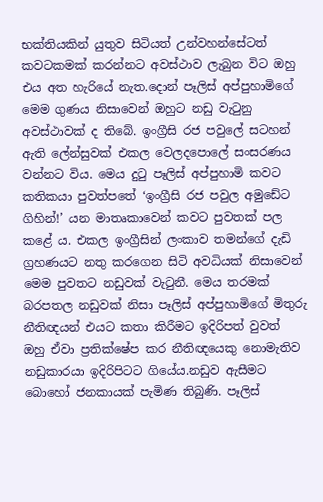භක්තියකින් යුතුව සිටියත් උන්වහන්සේටත් කවටකමක් කරන්නට අවස්ථාව ලැබුන විට ඔහු එය අත හැරියේ නැත.දොන් පෑලිස් අප්පුහාමිගේ මෙම ගුණය නිසාවෙන් ඔහුට නඩු වැටුනු අවස්ථාවක් ද තිබේ. ඉංග්‍රීසි රජ පවුලේ සටහන් ඇති ලේන්සුවක් එකල වෙලදපොලේ සංසරණය වන්නට විය. මෙය දුටු පෑලිස් අප්පුහාමි කවට කතිකයා පුවත්පතේ ‘ඉංග්‍රීසි රජ පවුල අමුඩේට ගිහින්!’ යන මාතෘකාවෙන් කවට පුවතක් පල කළේ ය. එකල ඉංග්‍රීසින් ලංකාව තමන්ගේ දැඩි ග්‍රහණයට නතු කරගෙන සිටි අවධියක් නිසාවෙන් මෙම පුවතට නඩුවක් වැටුනී. මෙය තරමක් බරපතල නඩුවක් නිසා පෑලිස් අප්පුහාමිගේ මිතුරු නීතිඥයන් එයට කතා කිරීමට ඉදිරිපත් වුවත් ඔහු ඒවා ප්‍රතික්ෂේප කර නීතිඥයෙකු නොමැතිව නඩුකාරයා ඉදිරිපිටට ගියේය.නඩුව ඇසීමට බොහෝ ජනකායක් පැමිණ තිබුණි. පෑලිස්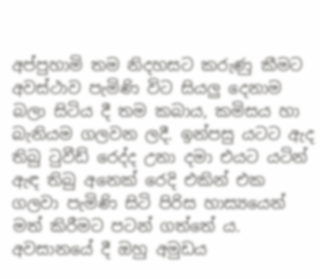අප්පුහාමි තම නිදහසට කරුණු කීමට අවස්ථාව පැමිණි විට සියලු දෙනාම බලා සිටිය දී තම කබාය, කමිසය හා බැනියම ගලවන ලදී. ඉන්පසු යටට ඇද තිබු ටුවීඩ් රෙද්ද උනා දමා එයට යටින් ඇඳ තිබු අනෙක් රෙදි එකින් එක ගලවා පැමිණි සිටි පිරිස හාස්‍යයෙන් මත් කිරීමට පටන් ගත්තේ ය. අවසානයේ දී ඔහු අමුඩය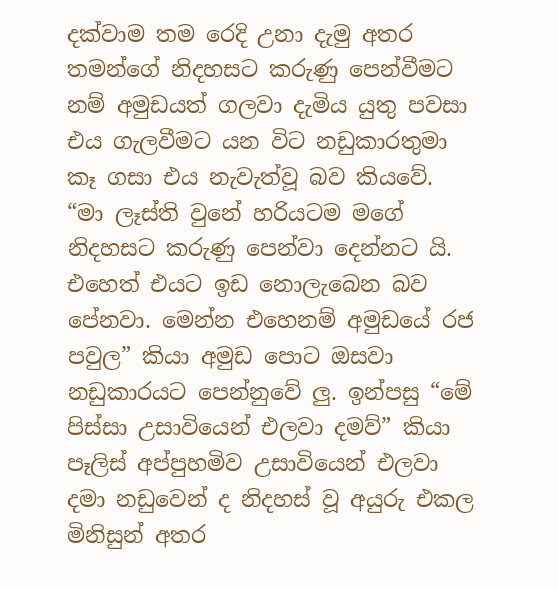දක්වාම තම රෙදි උනා දැමු අතර තමන්ගේ නිදහසට කරුණු පෙන්වීමට නම් අමුඩයත් ගලවා දැමිය යුතු පවසා එය ගැලවීමට යන විට නඩුකාරතුමා කෑ ගසා එය නැවැත්වූ බව කියවේ. “මා ලෑස්ති වුනේ හරියටම මගේ නිදහසට කරුණු පෙන්වා දෙන්නට යි. එහෙත් එයට ඉඩ නොලැබෙන බව පේනවා. මෙන්න එහෙනම් අමුඩයේ රජ පවුල” කියා අමුඩ පොට ඔසවා නඩුකාරයට පෙන්නුවේ ලු. ඉන්පසු “මේ පිස්සා උසාවියෙන් එලවා දමව්” කියා පෑලිස් අප්පුහමිව උසාවියෙන් එලවා දමා නඩුවෙන් ද නිදහස් වූ අයුරු එකල මිනිසුන් අතර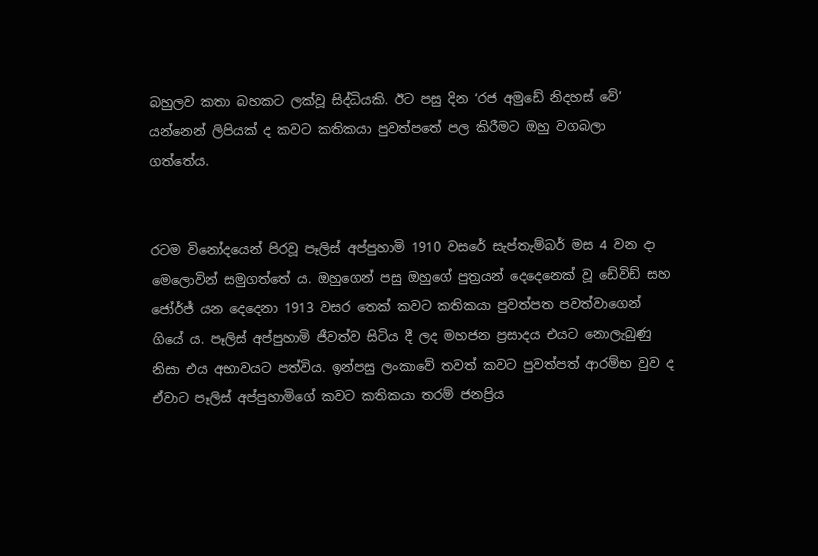බහුලව කතා බහකට ලක්වූ සිද්ධියකි. ඊට පසු දින ‘රජ අමුඩේ නිදහස් වේ’ යන්නෙන් ලිපියක් ද කවට කතිකයා පුවත්පතේ පල කිරීමට ඔහු වගබලා ගත්තේය.


රටම විනෝදයෙන් පිරවූ පෑලිස් අප්පුහාමි 1910 වසරේ සැප්තැම්බර් මස 4 වන දා මෙලොවින් සමුගත්තේ ය. ඔහුගෙන් පසු ඔහුගේ පුත්‍රයන් දෙදෙනෙක් වූ ඩේවිඩ් සහ ජෝර්ජ් යන දෙදෙනා 1913 වසර තෙක් කවට කතිකයා පුවත්පත පවත්වාගෙන් ගියේ ය. පෑලිස් අප්පුහාමි ජීවත්ව සිටිය දී ලද මහජන ප්‍රසාදය එයට නොලැබුණු නිසා එය අභාවයට පත්විය. ඉන්පසු ලංකාවේ තවත් කවට පුවත්පත් ආරම්භ වුව ද ඒවාට පෑලිස් අප්පුහාමිගේ කවට කතිකයා තරම් ජනප්‍රිය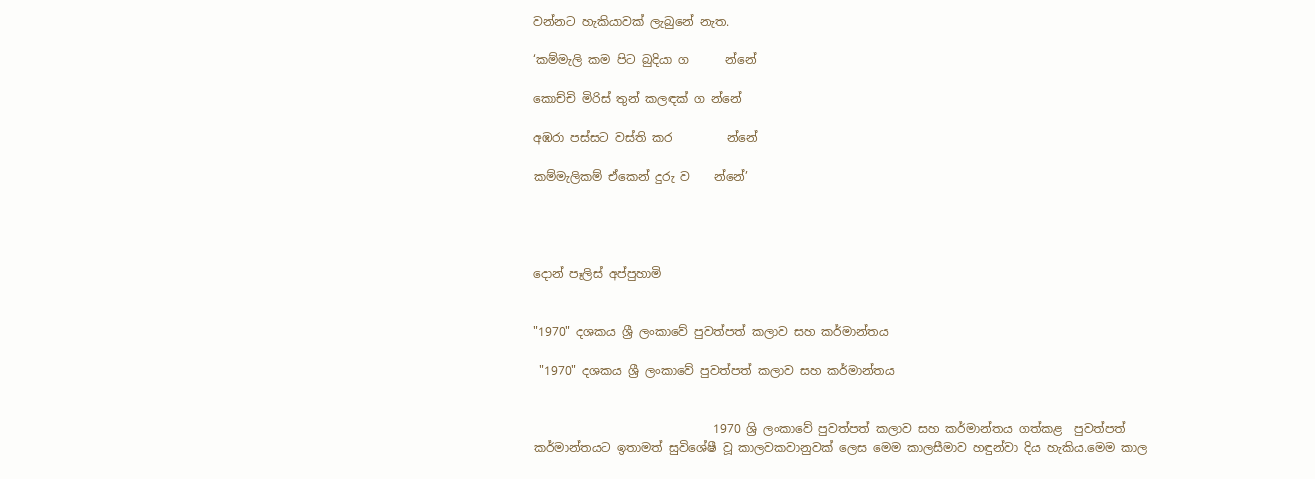වන්නට හැකියාවක් ලැබුනේ නැත.

‘කම්මැලි කම පිට බුදියා ග      න්නේ

කොච්චි මිරිස් තුන් කලඳක් ග න්නේ

අඹරා පස්සට වස්ති කර         න්නේ

කම්මැලිකම් ඒකෙන් දුරු ව    න්නේ’




දොන් පෑලිස් අප්පුහාමි


"1970" දශකය ශ්‍රී ලංකාවේ පුවත්පත් කලාව සහ කර්මාන්තය

 "1970" දශකය ශ්‍රී ලංකාවේ පුවත්පත් කලාව සහ කර්මාන්තය


                              1970 ශ්‍රි ලංකාවේ පුවත්පත් කලාව සහ කර්මාන්තය ගත්කළ  පුවත්පත් කර්මාන්තයට ඉතාමත් සුවිශේෂී වූ කාලවකවානුවක් ලෙස මෙම කාලසීමාව හඳුන්වා දිය හැකිය.මෙම කාල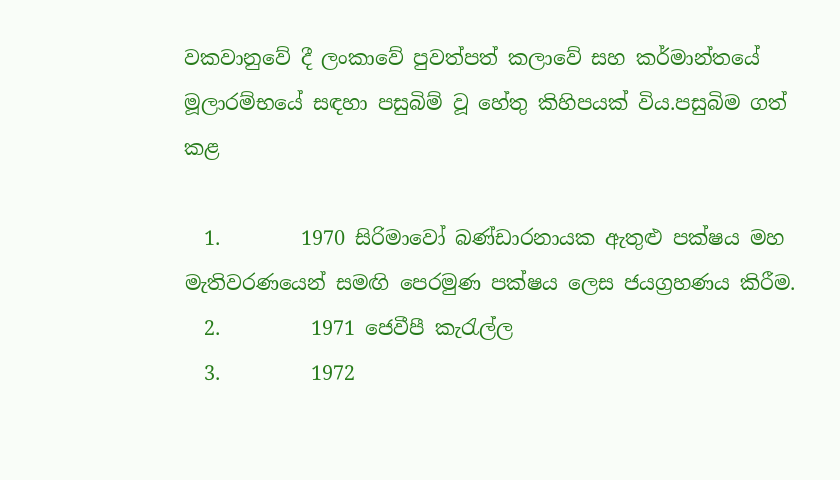වකවානුවේ දී ලංකාවේ පුවත්පත් කලාවේ සහ කර්මාන්තයේ මූලාරම්භයේ සඳහා පසුබිම් වූ හේතු කිහිපයක් විය.පසුබිම ගත් කළ

  1.        1970 සිරිමාවෝ බණ්ඩාරනායක ඇතුළු පක්ෂය මහ මැතිවරණයෙන් සමඟි පෙරමුණ පක්ෂය ලෙස ජයග්‍රහණය කිරීම.
  2.         1971 ජෙවීපී කැරැල්ල
  3.         1972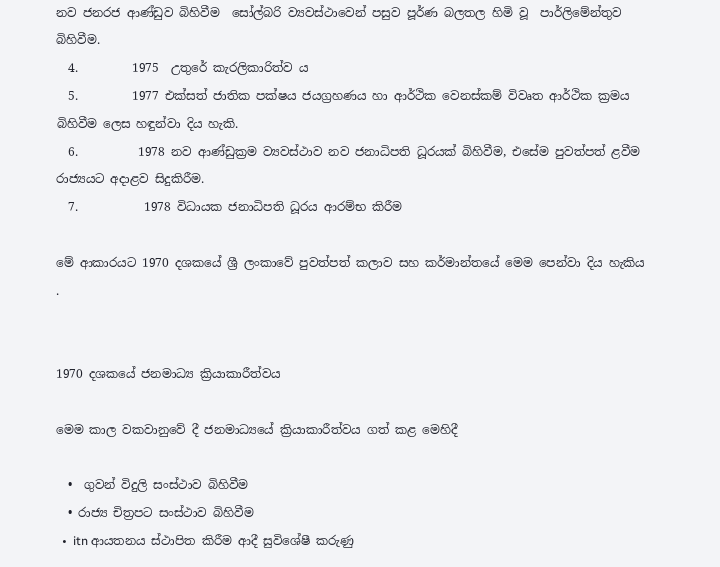නව ජනරජ ආණ්ඩුව බිහිවීම  සෝල්බරි ව්‍යවස්ථාවෙන් පසුව පූර්ණ බලතල හිමි වූ  පාර්ලිමේන්තුව බිහිවීම.
  4.         1975  උතුරේ කැරලිකාරිත්ව ය
  5.         1977 එක්සත් ජාතික පක්ෂය ජයග්‍රහණය හා ආර්ථික වෙනස්කම් විවෘත ආර්ථික ක්‍රමය බිහිවීම ලෙස හඳුන්වා දිය හැකි.
  6.          1978 නව ආණ්ඩුක්‍රම ව්‍යවස්ථාව නව ජනාධිපති ධූරයක් බිහිවීම, එසේම පුවත්පත් ළවීම රාජ්‍යයට අදාළව සිදුකිරීම.
  7.           1978 විධායක ජනාධිපති ධූරය ආරම්භ කිරීම

මේ ආකාරයට 1970 දශකයේ ශ්‍රී ලංකාවේ පුවත්පත් කලාව සහ කර්මාන්තයේ මෙම පෙන්වා දිය හැකිය .


1970 දශකයේ ජනමාධ්‍ය ක්‍රියාකාරීත්වය

මෙම කාල වකවානුවේ දී ජනමාධ්‍යයේ ක්‍රියාකාරීත්වය ගත් කළ මෙහිදී

  •  ගුවන් විදුලි සංස්ථාව බිහිවීම
  • රාජ්‍ය චිත්‍රපට සංස්ථාව බිහිවීම
  •  itn ආයතනය ස්ථාපිත කිරීම ආදී සුවිශේෂී කරුණු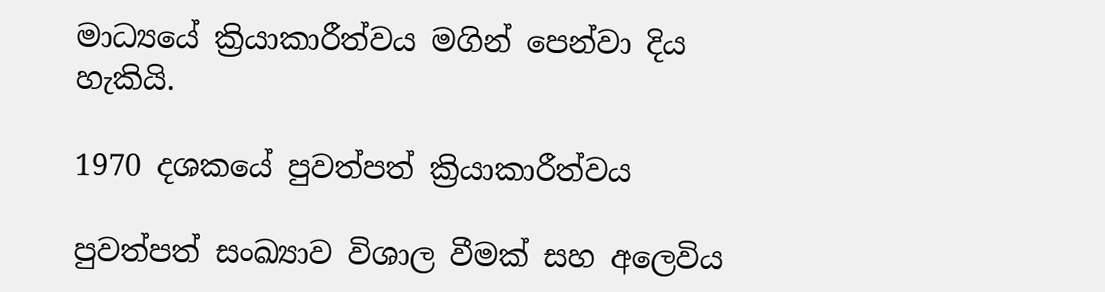මාධ්‍යයේ ක්‍රියාකාරීත්වය මගින් පෙන්වා දිය හැකියි.

1970 දශකයේ පුවත්පත් ක්‍රියාකාරීත්වය

පුවත්පත් සංඛ්‍යාව විශාල වීමක් සහ අලෙවිය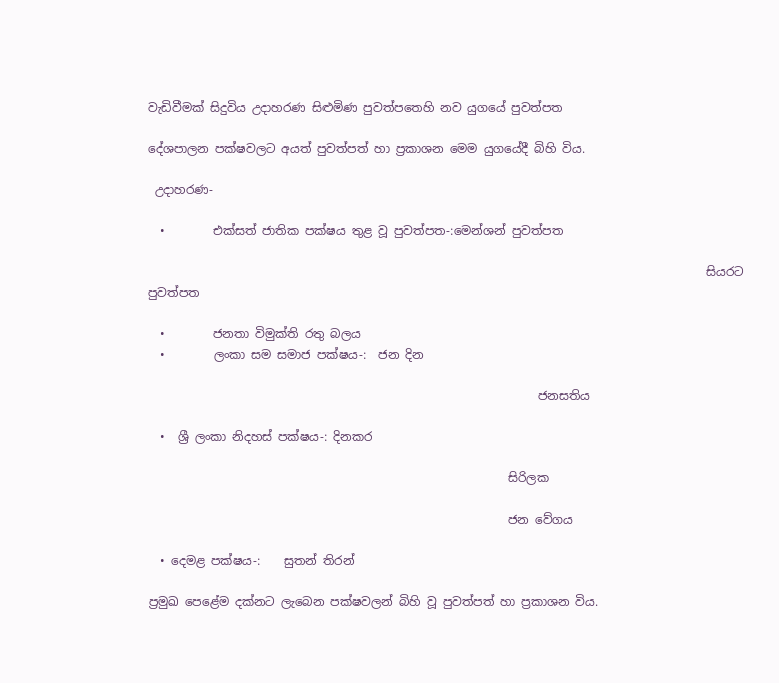වැඩිවීමක් සිදුවිය උදාහරණ සිළුමිණ පුවත්පතෙහි නව යුගයේ පුවත්පත

දේශපාලන පක්ෂවලට අයත් පුවත්පත් හා ප්‍රකාශන මෙම යුගයේදී බිහි විය.

 උදාහරණ-

  •        එක්සත් ජාතික පක්ෂය තුළ වූ පුවත්පත-:මෙන්ශන් පුවත්පත

                                                                                             සියරට පුවත්පත

  •        ජනතා විමුක්ති රතු බලය
  •        ලංකා සම සමාජ පක්ෂය-:  ජන දින

                                                                 ජනසතිය

  •  ශ්‍රී ලංකා නිදහස් පක්ෂය-: දිනකර

                                                            සිරිලක

                                                            ජන වේගය

  • දෙමළ පක්ෂය-:    සුතන් තිරන්

ප්‍රමුඛ පෙළේම දක්නට ලැබෙන පක්ෂවලන් බිහි වූ පුවත්පත් හා ප්‍රකාශන විය.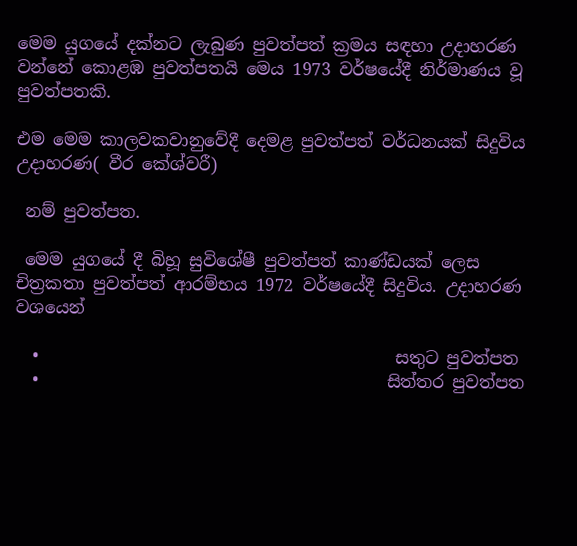මෙම යුගයේ දක්නට ලැබුණ පුවත්පත් ක්‍රමය සඳහා උදාහරණ වන්නේ කොළඹ පුවත්පතයි මෙය 1973 වර්ෂයේදී නිර්මාණය වූ පුවත්පතකි.

එම මෙම කාලවකවානුවේදී දෙමළ පුවත්පත් වර්ධනයක් සිදුවිය උදාහරණ( වීර කේශ්වරී)

 නම් පුවත්පත.

 මෙම යුගයේ දී බිහූ සුවිශේෂී පුවත්පත් කාණ්ඩයක් ලෙස චිත්‍රකතා පුවත්පත් ආරම්භය 1972 වර්ෂයේදී සිදුවිය. උදාහරණ වශයෙන්

  •                                          සතුට පුවත්පත
  •                                         සිත්තර පුවත්පත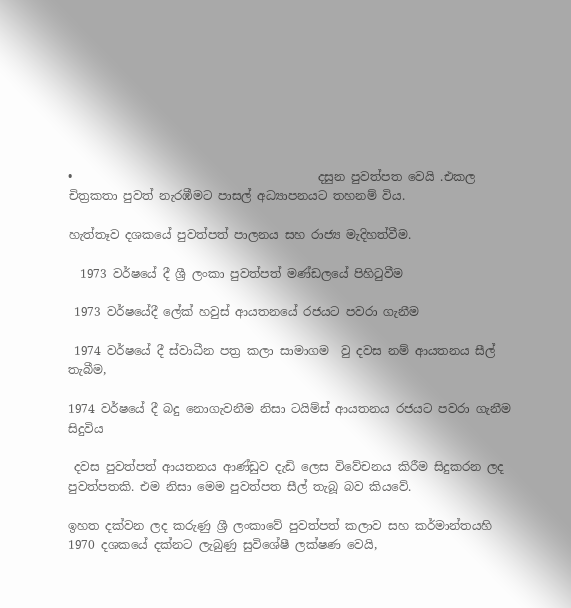•                                         දසුන පුවත්පත වෙයි .එකල චිත්‍රකතා පුවත් නැරඹීමට පාසල් අධ්‍යාපනයට තහනම් විය.

හැත්තෑව දශකයේ පුවත්පත් පාලනය සහ රාජ්‍ය මැදිහත්වීම.

  1973 වර්ෂයේ දී ශ්‍රී ලංකා පුවත්පත් මණ්ඩලයේ පිහිටුවීම

 1973 වර්ෂයේදී ලේක් හවුස් ආයතනයේ රජයට පවරා ගැනීම

 1974 වර්ෂයේ දී ස්වාධීන පත්‍ර කලා සාමාගම  වු දවස නම් ආයතනය සීල් තැබීම,

1974 වර්ෂයේ දී බදු නොගැවනීම නිසා ටයිම්ස් ආයතනය රජයට පවරා ගැනීම සිදුවිය

 දවස පුවත්පත් ආයතනය ආණ්ඩුව දැඩි ලෙස විවේචනය කිරීම සිදුකරන ලද පුවත්පතකි. එම නිසා මෙම පුවත්පත සීල් තැබූ බව කියවේ.

ඉහත දක්වන ලද කරුණු ශ්‍රී ලංකාවේ පුවත්පත් කලාව සහ කර්මාන්තයහි  1970 දශකයේ දක්නට ලැබුණු සුවිශේෂී ලක්ෂණ වෙයි,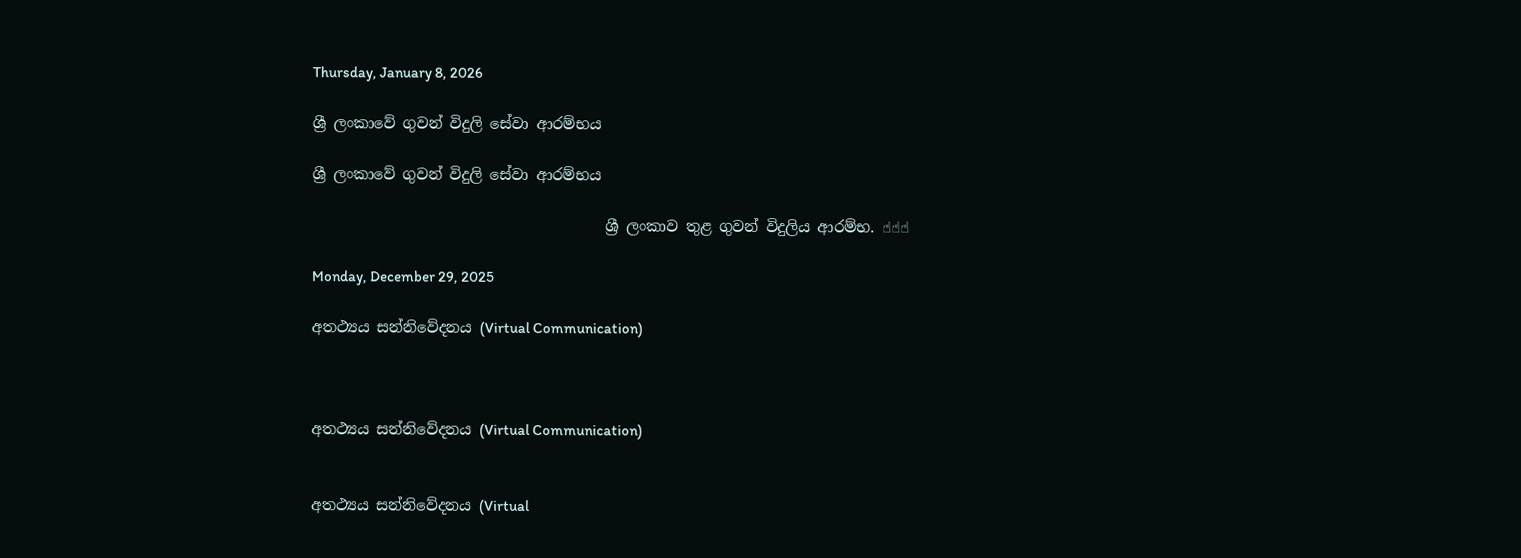Thursday, January 8, 2026

ශ්‍රී ලංකාවේ ගුවන් විදුලි සේවා ආරම්භය

ශ්‍රී ලංකාවේ ගුවන් විදුලි සේවා ආරම්භය

                                       ශ්‍රී ලංකාව තුළ ගුවන් විදුලිය ආරම්භ. ☝☝☝

Monday, December 29, 2025

අ‍තථ්‍යය සන්නිවේදනය (Virtual Communication)



අ‍තථ්‍යය සන්නිවේදනය (Virtual Communication)


අ‍තථ්‍යය සන්නිවේදනය (Virtual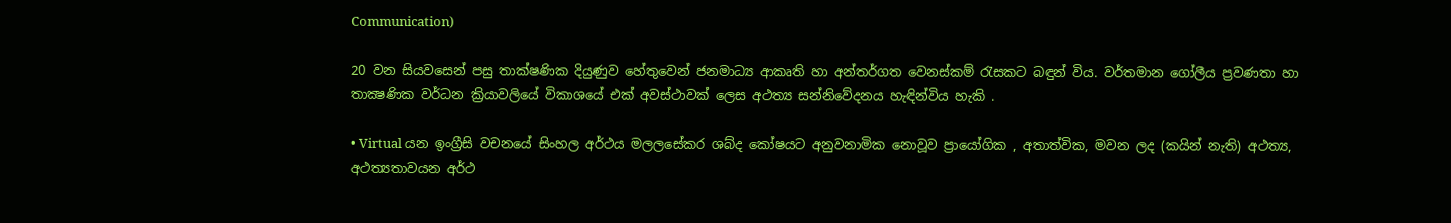Communication)

20 වන සියවසෙන් පසු තාක්ෂණික දියුණුව හේතුවෙන් ජනමාධ්‍ය ආකෘති හා අන්තර්ගත වෙනස්කම් රැසකට බඳුන් විය. වර්තමාන ගෝලීය ප්‍රවණතා හා තාක්‍ෂණික වර්ධන ක්‍රියාවලියේ විකාශයේ එක් අවස්ථාවක් ලෙස අථත්‍ය සන්නිවේදනය හැඳින්විය හැකි .

• Virtual යන ඉංග්‍රීසි වචනයේ සිංහල අර්ථය මලලසේකර ශබ්ද කෝෂයට අනුවනාමික නොවූව ප්‍රායෝගික , අතාත්වික, මවන ලද (කයින් නැති) අථත්‍ය, අථත්‍යතාවයන අර්ථ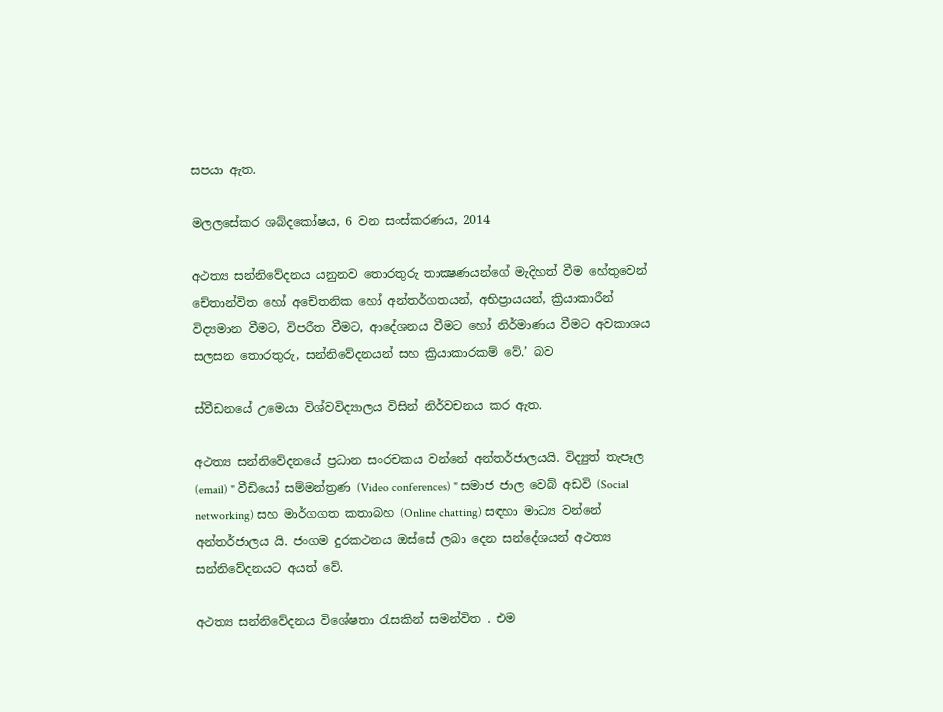සපයා ඇත.

මලලසේකර ශබ්දකෝෂය, 6 වන සංස්කරණය, 2014

අථත්‍ය සන්නිවේදනය යනුනව තොරතුරු තාක්‍ෂණයන්ගේ මැදිහත් වීම හේතුවෙන් චේතාන්විත හෝ අචේතනික හෝ අන්තර්ගතයන්, අභිප්‍රායයන්, ක්‍රියාකාරීන් විද්‍යමාන වීමට, විපරීත වීමට, ආදේශනය වීමට හෝ නිර්මාණය වීමට අවකාශය සලසන තොරතුරු, සන්නිවේදනයන් සහ ක්‍රියාකාරකම් වේ.’ බව

ස්වීඩනයේ උමෙයා විශ්වවිද්‍යාලය විසින් නිර්වචනය කර ඇත.

අථත්‍ය සන්නිවේදනයේ ප්‍රධාන සංරචකය වන්නේ අන්තර්ජාලයයි. විද්‍යුත් තැපෑල (email) " වීඩියෝ සම්මන්ත්‍රණ (Video conferences) " සමාජ ජාල වෙබ් අඩවි (Social networking) සහ මාර්ගගත කතාබහ (Online chatting) සඳහා මාධ්‍ය වන්නේ අන්තර්ජාලය යි. ජංගම දුරකථනය ඔස්සේ ලබා දෙන සන්දේශයන් අථත්‍ය සන්නිවේදනයට අයත් වේ.

අථත්‍ය සන්නිවේදනය විශේෂතා රැසකින් සමන්විත . එම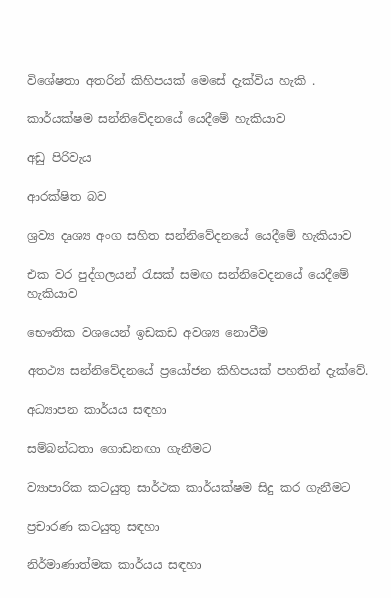විශේෂතා අතරින් කිහිපයක් මෙසේ දැක්විය හැකි .

කාර්යක්ෂම සන්නිවේදනයේ යෙදීමේ හැකියාව

අඩු පිරිවැය

ආරක්ෂිත බව

ශ්‍රව්‍ය දෘශ්‍ය අංග සහිත සන්නිවේදනයේ යෙදීමේ හැකියාව

එක වර පුද්ගලයන් රැසක් සමඟ සන්නිවෙදනයේ යෙදීමේ හැකියාව

භෞතික වශයෙන් ඉඩකඩ අවශ්‍ය නොවීම

අතථ්‍ය සන්නිවේදනයේ ප්‍රයෝජන කිහිපයක් පහතින් දැක්වේ.

අධ්‍යාපන කාර්යය සඳහා

සම්බන්ධතා ගොඩනඟා ගැනීමට

ව්‍යාපාරික කටයුතු සාර්ථක කාර්යක්ෂම සිදු කර ගැනීමට

ප්‍රචාරණ කටයුතු සඳහා

නිර්මාණාත්මක කාර්යය සඳහා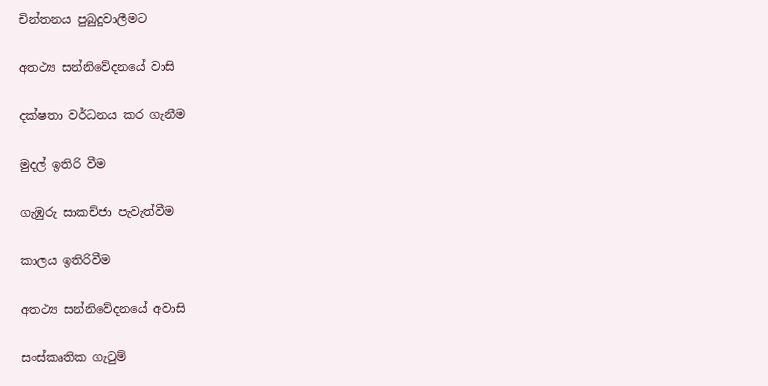චින්තනය පුබුදුවාලීමට

අතථ්‍ය සන්නිවේදනයේ වාසි

දක්ෂතා වර්ධනය කර ගැනීම

මුදල් ඉතිරි වීම

ගැඹුරු සාකච්ජා පැවැත්වීම

කාලය ඉතිරිවීම

අතථ්‍ය සන්නිවේදනයේ අවාසි

සංස්කෘතික ගැටුම්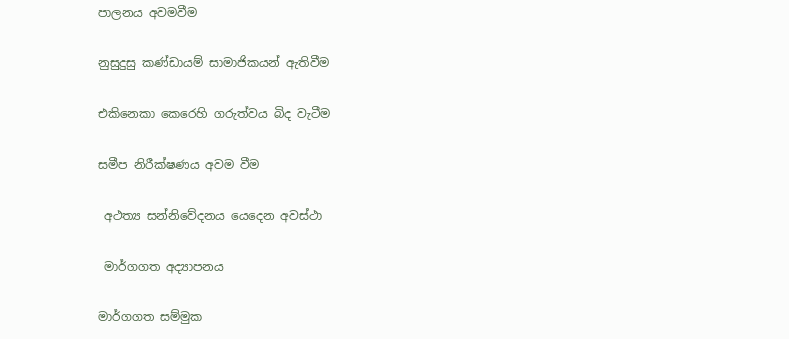පාලනය අවමවීම

නුසුදුසු කණ්ඩායම් සාමාජිකයන් ඇතිවීම

එකිනෙකා කෙරෙහි ගරුත්වය බිද වැටීම

සමීප නිරීක්ෂණය අවම වීම

 අථත්‍ය සන්නිවේදනය යෙදෙන අවස්ථා

 මාර්ගගත අද්‍යාපනය

මාර්ගගත සම්මුක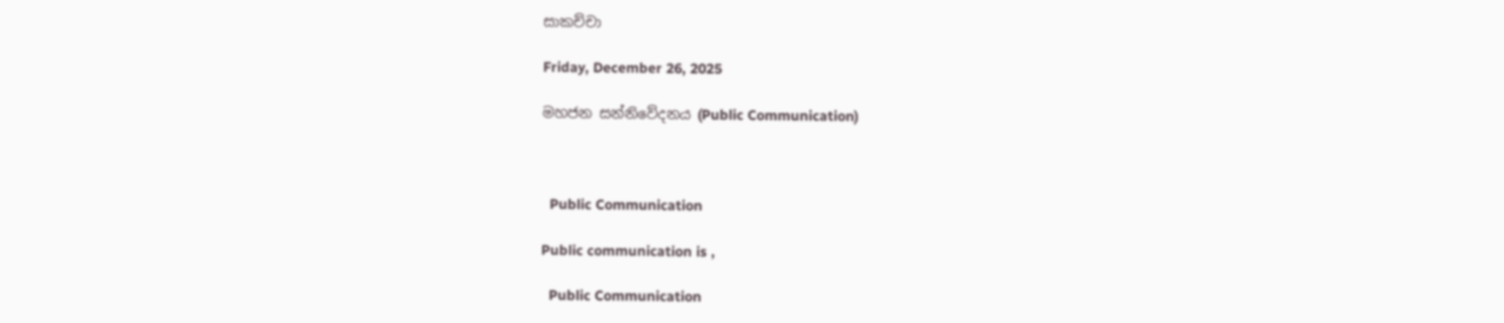සාකච්චා

Friday, December 26, 2025

මහජන සන්නිවේදනය (Public Communication)



  Public Communication

Public communication is ,

  Public Communication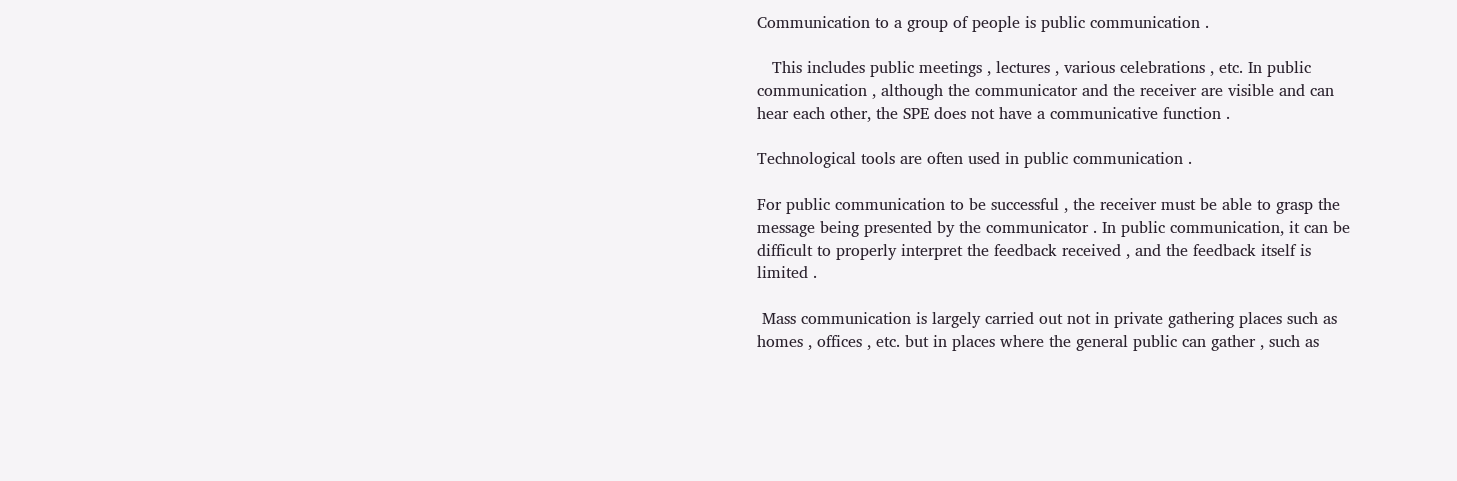Communication to a group of people is public communication .

   This includes public meetings , lectures , various celebrations , etc. In public communication , although the communicator and the receiver are visible and can hear each other, the SPE does not have a communicative function .

Technological tools are often used in public communication .

For public communication to be successful , the receiver must be able to grasp the message being presented by the communicator . In public communication, it can be difficult to properly interpret the feedback received , and the feedback itself is limited .

 Mass communication is largely carried out not in private gathering places such as homes , offices , etc. but in places where the general public can gather , such as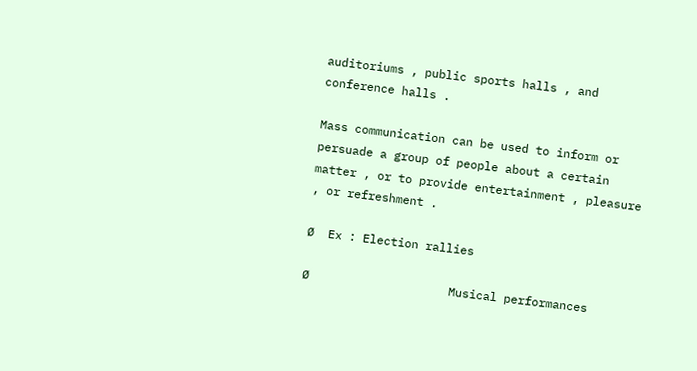auditoriums , public sports halls , and conference halls .

Mass communication can be used to inform or persuade a group of people about a certain matter , or to provide entertainment , pleasure , or refreshment .

Ø  Ex : Election rallies

Ø                    Musical performances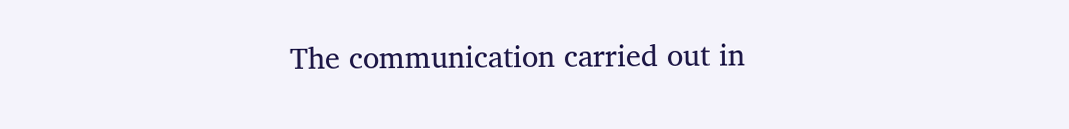The communication carried out in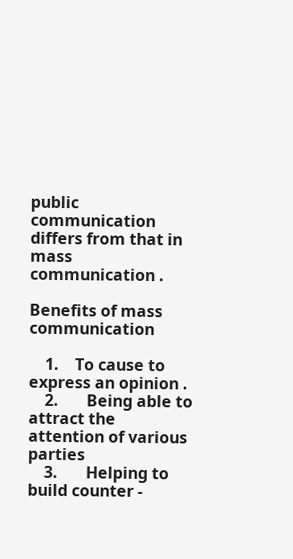public communication differs from that in mass communication .

Benefits of mass communication

    1.    To cause to express an opinion .
    2.       Being able to attract the attention of various parties
    3.       Helping to build counter -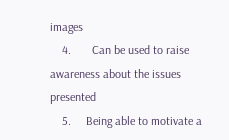images
    4.       Can be used to raise awareness about the issues presented
    5.     Being able to motivate a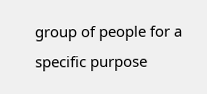group of people for a specific purpose